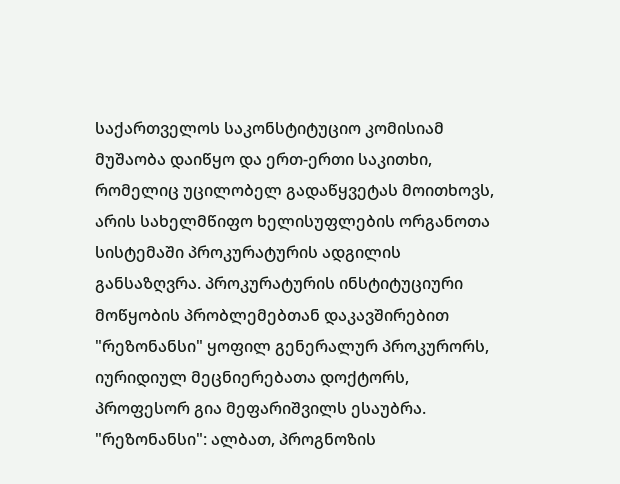საქართველოს საკონსტიტუციო კომისიამ მუშაობა დაიწყო და ერთ-ერთი საკითხი, რომელიც უცილობელ გადაწყვეტას მოითხოვს, არის სახელმწიფო ხელისუფლების ორგანოთა სისტემაში პროკურატურის ადგილის განსაზღვრა. პროკურატურის ინსტიტუციური მოწყობის პრობლემებთან დაკავშირებით "რეზონანსი" ყოფილ გენერალურ პროკურორს, იურიდიულ მეცნიერებათა დოქტორს, პროფესორ გია მეფარიშვილს ესაუბრა.
"რეზონანსი": ალბათ, პროგნოზის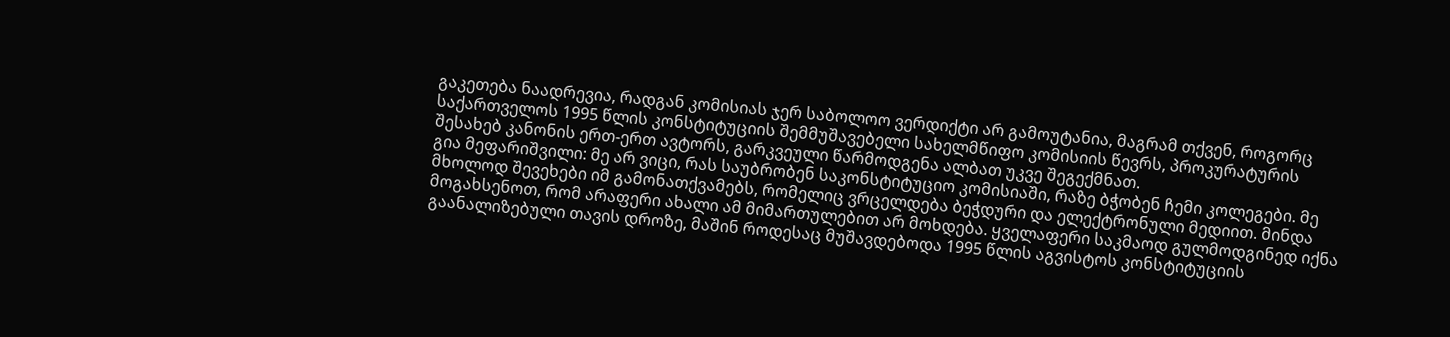გაკეთება ნაადრევია, რადგან კომისიას ჯერ საბოლოო ვერდიქტი არ გამოუტანია, მაგრამ თქვენ, როგორც საქართველოს 1995 წლის კონსტიტუციის შემმუშავებელი სახელმწიფო კომისიის წევრს, პროკურატურის შესახებ კანონის ერთ-ერთ ავტორს, გარკვეული წარმოდგენა ალბათ უკვე შეგექმნათ.
გია მეფარიშვილი: მე არ ვიცი, რას საუბრობენ საკონსტიტუციო კომისიაში, რაზე ბჭობენ ჩემი კოლეგები. მე მხოლოდ შევეხები იმ გამონათქვამებს, რომელიც ვრცელდება ბეჭდური და ელექტრონული მედიით. მინდა მოგახსენოთ, რომ არაფერი ახალი ამ მიმართულებით არ მოხდება. ყველაფერი საკმაოდ გულმოდგინედ იქნა გაანალიზებული თავის დროზე, მაშინ როდესაც მუშავდებოდა 1995 წლის აგვისტოს კონსტიტუციის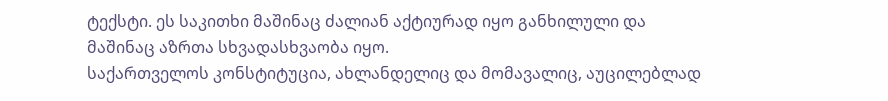ტექსტი. ეს საკითხი მაშინაც ძალიან აქტიურად იყო განხილული და მაშინაც აზრთა სხვადასხვაობა იყო.
საქართველოს კონსტიტუცია, ახლანდელიც და მომავალიც, აუცილებლად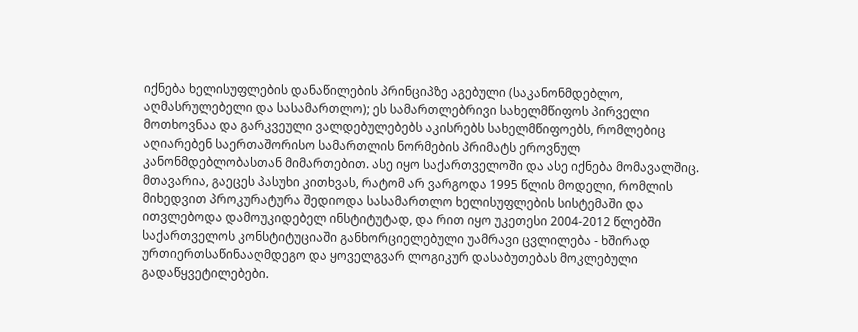იქნება ხელისუფლების დანაწილების პრინციპზე აგებული (საკანონმდებლო, აღმასრულებელი და სასამართლო); ეს სამართლებრივი სახელმწიფოს პირველი მოთხოვნაა და გარკვეული ვალდებულებებს აკისრებს სახელმწიფოებს, რომლებიც აღიარებენ საერთაშორისო სამართლის ნორმების პრიმატს ეროვნულ კანონმდებლობასთან მიმართებით. ასე იყო საქართველოში და ასე იქნება მომავალშიც.
მთავარია, გაეცეს პასუხი კითხვას, რატომ არ ვარგოდა 1995 წლის მოდელი, რომლის მიხედვით პროკურატურა შედიოდა სასამართლო ხელისუფლების სისტემაში და ითვლებოდა დამოუკიდებელ ინსტიტუტად, და რით იყო უკეთესი 2004-2012 წლებში საქართველოს კონსტიტუციაში განხორციელებული უამრავი ცვლილება - ხშირად ურთიერთსაწინააღმდეგო და ყოველგვარ ლოგიკურ დასაბუთებას მოკლებული გადაწყვეტილებები.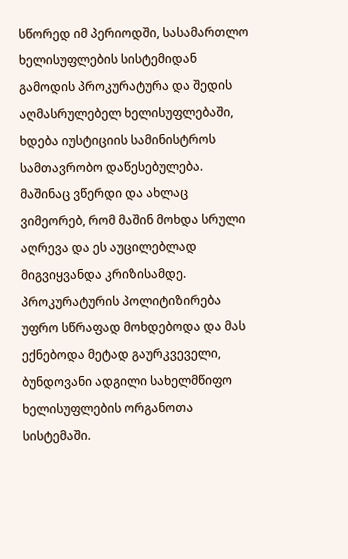სწორედ იმ პერიოდში, სასამართლო ხელისუფლების სისტემიდან გამოდის პროკურატურა და შედის აღმასრულებელ ხელისუფლებაში, ხდება იუსტიციის სამინისტროს სამთავრობო დაწესებულება. მაშინაც ვწერდი და ახლაც ვიმეორებ, რომ მაშინ მოხდა სრული აღრევა და ეს აუცილებლად მიგვიყვანდა კრიზისამდე. პროკურატურის პოლიტიზირება უფრო სწრაფად მოხდებოდა და მას ექნებოდა მეტად გაურკვეველი, ბუნდოვანი ადგილი სახელმწიფო ხელისუფლების ორგანოთა სისტემაში.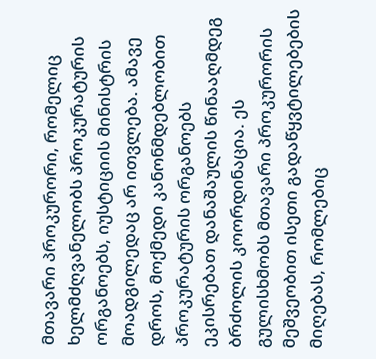მთავარი პროკურორი, რომელიც ხელმძღვანელობს პროკურატურის ორგანოებს, იუსტიციის მინისტრის მოადგილედაც არ ითვლება. ამავე დროს, მოქმედი კანონმდებლობით პროკურატურის ორგანოებს ეკისრებათ დანაშაულის წინააღმდეგ ბრძოლის კოორდინაცია. ეს გულისხმობს მთავარი პროკურორის მეშვეობით ისეთი გადაწყვტილებების მიღებას, რომლებიც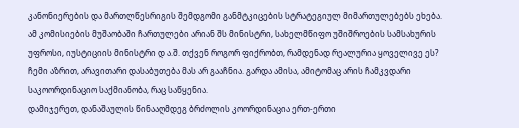კანონიერების და მართლწესრიგის შემდგომი განმტკიცების სტრატეგიულ მიმართულებებს ეხება. ამ კომისიების მუშაობაში ჩართულები არიან შს მინისტრი, სახელმწიფო უშიშროების სამსახურის უფროსი, იუსტიციის მინისტრი დ ა.შ. თქვენ როგორ ფიქრობთ, რამდენად რეალურია ყოველივე ეს? ჩემი აზრით, არავითარი დასაბუთება მას არ გააჩნია. გარდა ამისა, ამიტომაც არის ჩამკვდარი საკოორდინაციო საქმიანობა, რაც საწყენია.
დამიჯერეთ, დანაშაულის წინააღმდეგ ბრძოლის კოორდინაცია ერთ-ერთი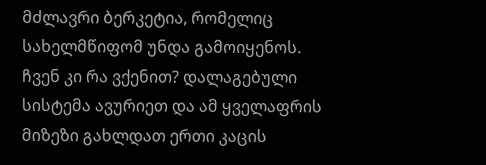მძლავრი ბერკეტია, რომელიც სახელმწიფომ უნდა გამოიყენოს. ჩვენ კი რა ვქენით? დალაგებული სისტემა ავურიეთ და ამ ყველაფრის მიზეზი გახლდათ ერთი კაცის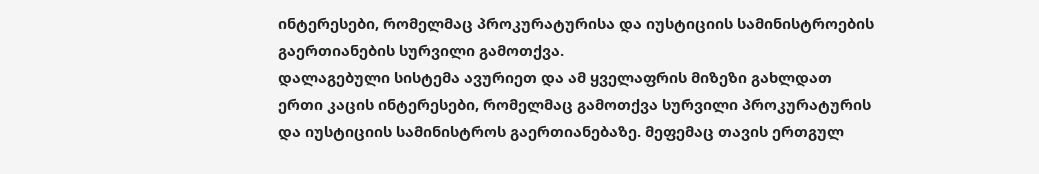ინტერესები, რომელმაც პროკურატურისა და იუსტიციის სამინისტროების გაერთიანების სურვილი გამოთქვა.
დალაგებული სისტემა ავურიეთ და ამ ყველაფრის მიზეზი გახლდათ ერთი კაცის ინტერესები, რომელმაც გამოთქვა სურვილი პროკურატურის და იუსტიციის სამინისტროს გაერთიანებაზე. მეფემაც თავის ერთგულ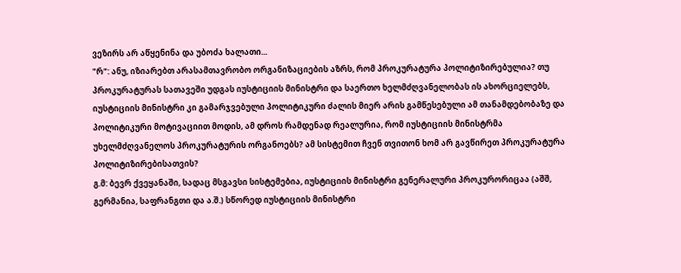ვეზირს არ აწყენინა და უბოძა ხალათი...
"რ": ანუ, იზიარებთ არასამთავრობო ორგანიზაციების აზრს, რომ პროკურატურა პოლიტიზირებულია? თუ პროკურატურას სათავეში უდგას იუსტიციის მინისტრი და საერთო ხელმძღვანელობას ის ახორციელებს, იუსტიციის მინისტრი კი გამარჯვებული პოლიტიკური ძალის მიერ არის გამწესებული ამ თანამდებობაზე და პოლიტიკური მოტივაციით მოდის, ამ დროს რამდენად რეალურია, რომ იუსტიციის მინისტრმა უხელმძღვანელოს პროკურატურის ორგანოებს? ამ სისტემით ჩვენ თვითონ ხომ არ გავწირეთ პროკურატურა პოლიტიზირებისათვის?
გ.მ: ბევრ ქვეყანაში, სადაც მსგავსი სისტემებია, იუსტიციის მინისტრი გენერალური პროკურორიცაა (აშშ, გერმანია, საფრანგთი და ა.შ.) სწორედ იუსტიციის მინისტრი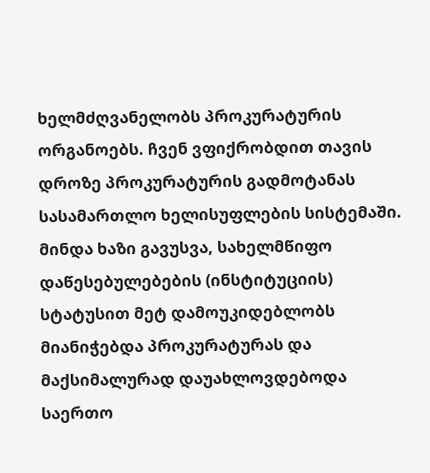ხელმძღვანელობს პროკურატურის ორგანოებს. ჩვენ ვფიქრობდით თავის დროზე პროკურატურის გადმოტანას სასამართლო ხელისუფლების სისტემაში. მინდა ხაზი გავუსვა, სახელმწიფო დაწესებულებების (ინსტიტუციის) სტატუსით მეტ დამოუკიდებლობს მიანიჭებდა პროკურატურას და მაქსიმალურად დაუახლოვდებოდა საერთო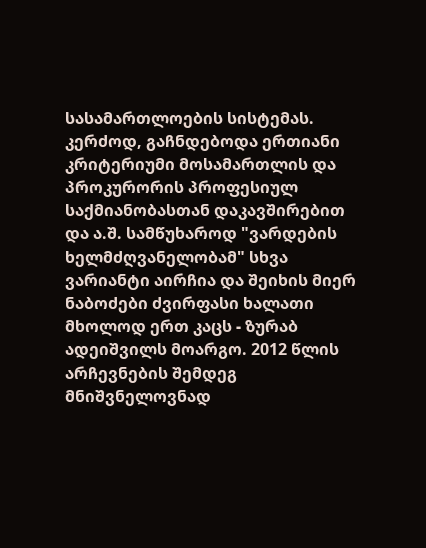სასამართლოების სისტემას. კერძოდ, გაჩნდებოდა ერთიანი კრიტერიუმი მოსამართლის და პროკურორის პროფესიულ საქმიანობასთან დაკავშირებით და ა.შ. სამწუხაროდ "ვარდების ხელმძღვანელობამ" სხვა ვარიანტი აირჩია და შეიხის მიერ ნაბოძები ძვირფასი ხალათი მხოლოდ ერთ კაცს - ზურაბ ადეიშვილს მოარგო. 2012 წლის არჩევნების შემდეგ მნიშვნელოვნად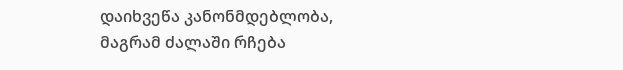დაიხვეწა კანონმდებლობა, მაგრამ ძალაში რჩება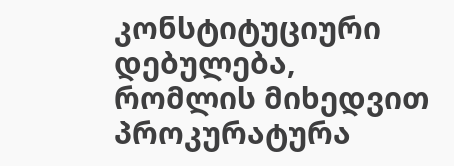კონსტიტუციური დებულება, რომლის მიხედვით პროკურატურა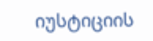იუსტიციის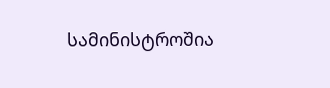სამინისტროშია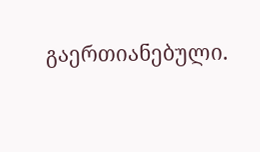გაერთიანებული.